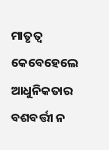ମାତୃତ୍ଵ କେବେହେଲେ ଆଧୁନିକତାର ବଶବର୍ତ୍ତୀ ନ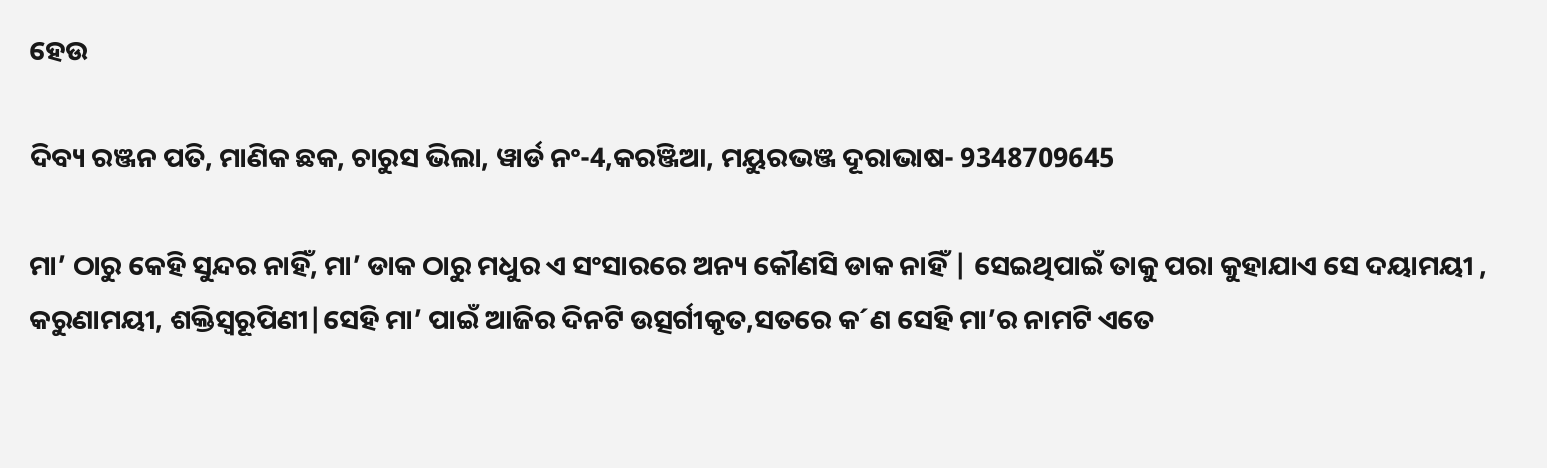ହେଉ

ଦିବ୍ୟ ରଞ୍ଜନ ପତି, ମାଣିକ ଛକ, ଚାରୁସ ଭିଲା, ୱାର୍ଡ ନଂ-4,କରଞ୍ଜିଆ, ମୟୁରଭଞ୍ଜ ଦୂରାଭାଷ- 9348709645

ମା’ ଠାରୁ କେହି ସୁନ୍ଦର ନାହିଁ, ମା’ ଡାକ ଠାରୁ ମଧୁର ଏ ସଂସାରରେ ଅନ୍ୟ କୌଣସି ଡାକ ନାହିଁ | ସେଇଥିପାଇଁ ତାକୁ ପରା କୁହାଯାଏ ସେ ଦୟାମୟୀ , କରୁଣାମୟୀ, ଶକ୍ତିସ୍ୱରୂପିଣୀ|ସେହି ମା’ ପାଇଁ ଆଜିର ଦିନଟି ଉତ୍ସର୍ଗୀକୃତ,ସତରେ କ´ଣ ସେହି ମା’ର ନାମଟି ଏତେ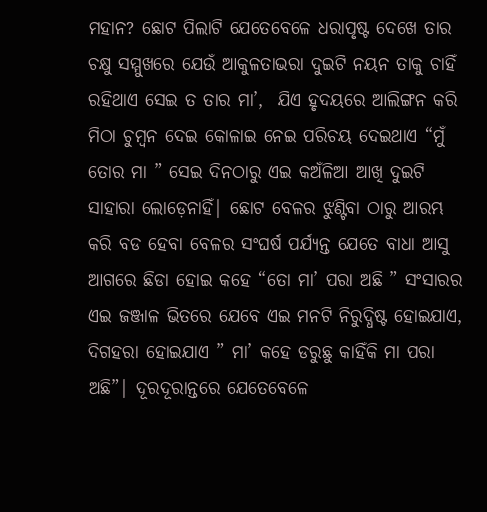ମହାନ? ଛୋଟ ପିଲାଟି ଯେତେବେଳେ ଧରାପୃଷ୍ଟ ଦେଖେ ତାର ଚକ୍ଷୁ ସମ୍ମୁଖରେ ଯେଉଁ ଆକୁଳତାଭରା ଦୁଇଟି ନୟନ ତାକୁ ଚାହିଁ ରହିଥାଏ ସେଇ ତ ତାର ମା’,  ଯିଏ ହୃଦୟରେ ଆଲିଙ୍ଗନ କରି ମିଠା ଚୁମ୍ବନ ଦେଇ କୋଳାଇ ନେଇ ପରିଚୟ ଦେଇଥାଏ “ମୁଁ ତୋର ମା ” ସେଇ ଦିନଠାରୁ ଏଇ କଅଁଳିଆ ଆଖି ଦୁଇଟି ସାହାରା ଲୋଡ଼େନାହିଁ| ଛୋଟ ବେଳର ଝୁଣ୍ଟିବା ଠାରୁ ଆରମ୍ଭ କରି ବଡ ହେବା ବେଳର ସଂଘର୍ଷ ପର୍ଯ୍ୟନ୍ତ ଯେତେ ବାଧା ଆସୁ ଆଗରେ ଛିଡା ହୋଇ କହେ “ତୋ ମା’ ପରା ଅଛି ” ସଂସାରର ଏଇ ଜଞ୍ଜାଳ ଭିତରେ ଯେବେ ଏଇ ମନଟି ନିରୁଦ୍ଧିଷ୍ଟ ହୋଇଯାଏ, ଦିଗହରା ହୋଇଯାଏ ” ମା’ କହେ ଡରୁଛୁ କାହିଁକି ମା ପରା ଅଛି”| ଦୂରଦୂରାନ୍ତରେ ଯେତେବେଳେ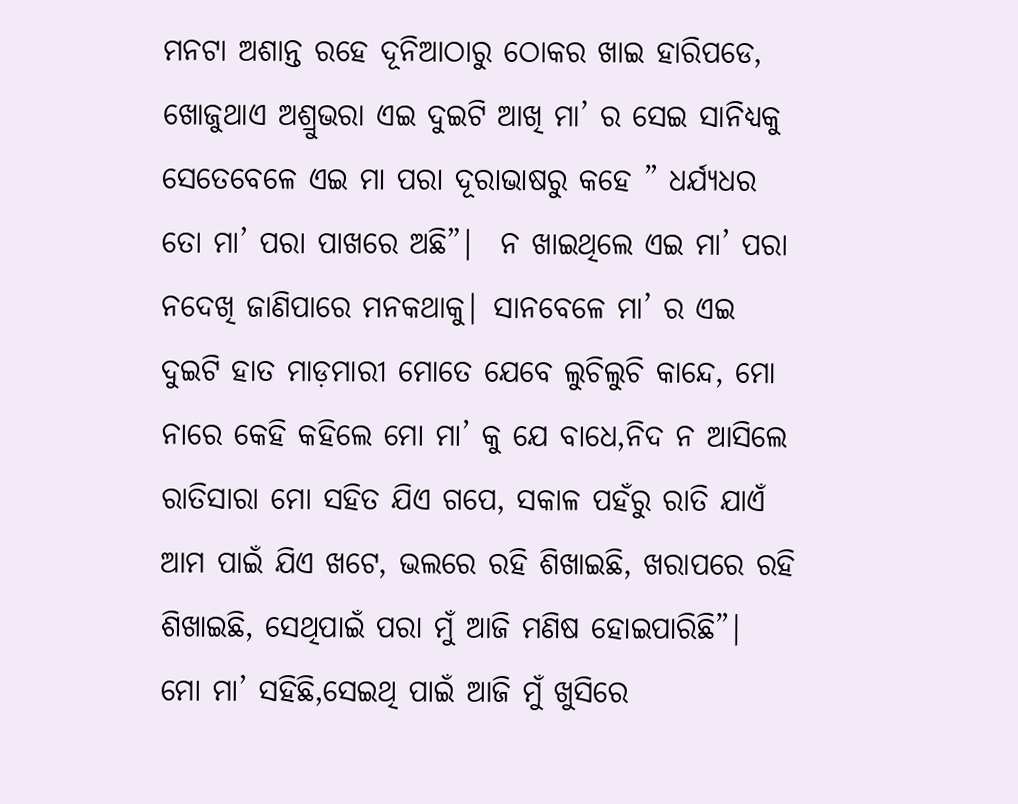ମନଟା ଅଶାନ୍ତ ରହେ ଦୂନିଆଠାରୁ ଠୋକର ଖାଇ ହାରିପଡେ, ଖୋଜୁଥାଏ ଅଶ୍ରୁଭରା ଏଇ ଦୁଇଟି ଆଖି ମା’ ର ସେଇ ସାନିଧ୍ୟକୁ ସେତେବେଳେ ଏଇ ମା ପରା ଦୂରାଭାଷରୁ କହେ ” ଧର୍ଯ୍ୟଧର ତୋ ମା’ ପରା ପାଖରେ ଅଛି”|  ନ ଖାଇଥିଲେ ଏଇ ମା’ ପରା ନଦେଖି ଜାଣିପାରେ ମନକଥାକୁ| ସାନବେଳେ ମା’ ର ଏଇ ଦୁଇଟି ହାତ ମାଡ଼ମାରୀ ମୋତେ ଯେବେ ଲୁଚିଲୁଚି କାନ୍ଦେ, ମୋ ନାରେ କେହି କହିଲେ ମୋ ମା’ କୁ ଯେ ବାଧେ,ନିଦ ନ ଆସିଲେ ରାତିସାରା ମୋ ସହିତ ଯିଏ ଗପେ, ସକାଳ ପହଁରୁ ରାତି ଯାଏଁ ଆମ ପାଇଁ ଯିଏ ଖଟେ, ଭଲରେ ରହି ଶିଖାଇଛି, ଖରାପରେ ରହି ଶିଖାଇଛି, ସେଥିପାଇଁ ପରା ମୁଁ ଆଜି ମଣିଷ ହୋଇପାରିଛି”|
ମୋ ମା’ ସହିଛି,ସେଇଥି ପାଇଁ ଆଜି ମୁଁ ଖୁସିରେ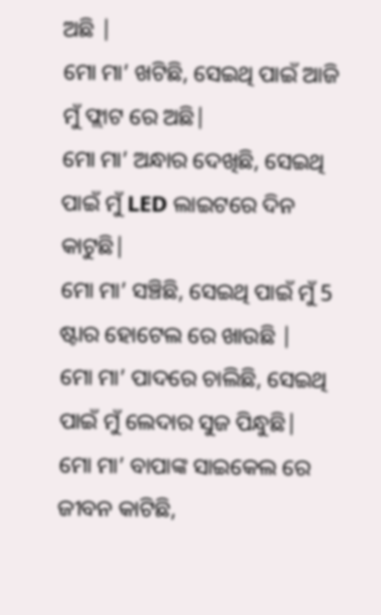ଅଛି |
ମୋ ମା’ ଖଟିଛି, ସେଇଥି ପାଇଁ ଆଜି ମୁଁ ଫ୍ଲାଟ ରେ ଅଛି|
ମୋ ମା’ ଅନ୍ଧାର ଦେଖିଛି, ସେଇଥି ପାଇଁ ମୁଁ LED ଲାଇଟରେ ଦିନ କାଟୁଛି|
ମୋ ମା’ ସଞ୍ଚିଛି, ସେଇଥି ପାଇଁ ମୁଁ 5 ଷ୍ଟାର ହୋଟେଲ ରେ ଖାଉଛି |
ମୋ ମା’ ପାଦରେ ଚାଲିଛି, ସେଇଥି ପାଇଁ ମୁଁ ଲେଦାର ସୁଜ ପିନ୍ଧୁଛି|
ମୋ ମା’ ବାପାଙ୍କ ସାଇକେଲ ରେ ଜୀବନ କାଟିଛି,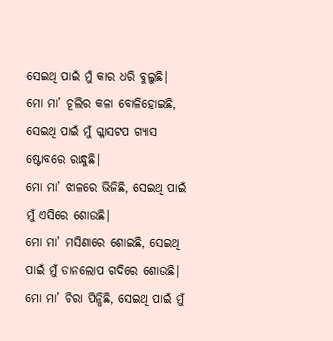ସେଇଥି ପାଇଁ ମୁଁ କାର ଧରି ବୁଲୁଛି|
ମୋ ମା’ ଚୂଲିର କଳା ବୋଳିହୋଇଛି, ସେଇଥି ପାଇଁ ମୁଁ ଗ୍ଳାସଟପ ଗ୍ୟାସ ଷ୍ଟୋବରେ ରାନ୍ଧୁଛି|
ମୋ ମା’ ଝାଳରେ ଭିଜିଛି, ସେଇଥି ପାଇଁ ମୁଁ ଏସିରେ ଶୋଉଛି|
ମୋ ମା’ ମସିଣାରେ ଶୋଇଛି, ସେଇଥି ପାଇଁ ମୁଁ ଡାନଲୋପ ଗଦିରେ ଶୋଉଛି|
ମୋ ମା’ ଚିରା ପିନ୍ଧିଛି, ସେଇଥି ପାଇଁ ମୁଁ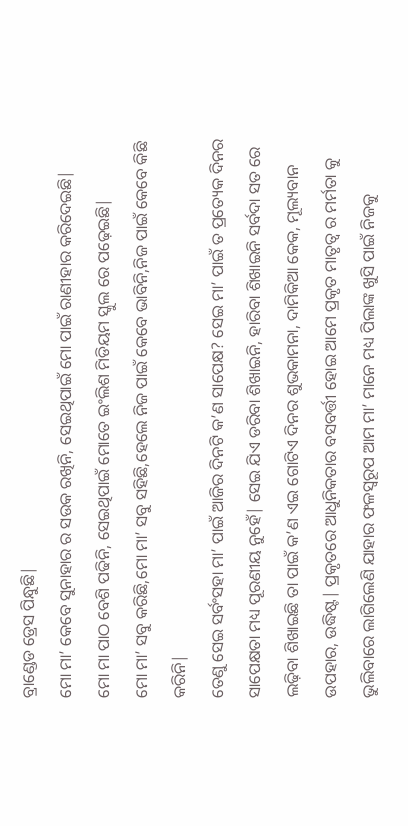ବ୍ରାଣ୍ଡେଡ ଡ୍ରେସ ପିନ୍ଧୁଛି|
ମୋ ମା’ କେବେ ସୁନାହାର ର ସଉକ ରଖିନି, ସେଇଥିପାଇଁ ମୋ ପାଇଁ ରାଣୀହାର କରିଦେଇଛି|
ମୋ ମା ପାଠ ବେଶି ପଢିନି, ସେଇଥିପାଇଁ ମୋତେ ଇଂଲିଶ ମିଡିୟମ ସ୍କୁଲ ରେ ପଢ଼େଇଛି|
ମୋ ମା’ ସବୁ କରିଛି,ମୋ ମା’ ସବୁ ସହିଛି,ହେଲେ ନିଜ ପାଇଁ କେବେ ଭାବିନି,ନିଜ ପାଇଁ କେବେ କିଛି କରିନି|
ତେଣୁ ସେଇ ସର୍ବଂସହା ମା’ ପାଇଁ ଆଜିର ଦିନଟି କ’ଣ ସାପେକ୍ଷ? ସେଇ ମା’ ପାଇଁ ତ ପ୍ରତ୍ୟେକ ଦିନର ସାପେକ୍ଷତା ମଧ୍ୟ ପୂରଣୀୟ ନୁହେଁ| ସେଇ ଯିଏ ଡରିବା ଶିଖାଇନି, ହାରିବା ଶିଖାଇନି ସର୍ବଦା ସତ ରେ ଲଢ଼ିବା ଶିଖାଇଛି ତା ପାଇଁ କ’ଣ ଏଇ ଗୋଟିଏ ଦିନର ଶୁଭକାମନା, ଦାମିକିଆ କେକ, ମୂଲ୍ୟବାନ ଉପହାର, ଉଦ୍ଧିଷ୍ଟ| ପ୍ରକୃତରେ ଆଧୁନିକତାର ବସବର୍ତ୍ତୀ ହୋଇ ଆମେ ପ୍ରକୃତ ମାତୃତ୍ୱ ର ମର୍ମତା କୁ ଭୁଲିବାରେ ଲାଗିଲେଣି ଯାହାର ଫଳସ୍ୱରୂପ ଆମ ମା’ ମାନେ ମଧ୍ୟ ପିଲାଙ୍କ ଖୁସି ପାଇଁ ନିଜକୁ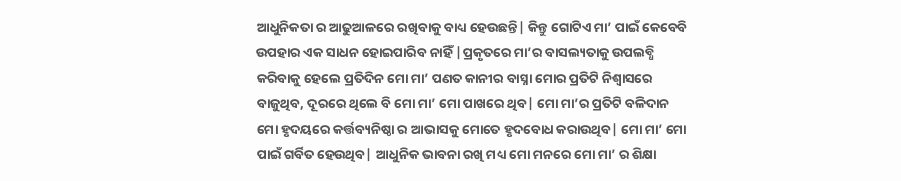ଆଧୁନିକତା ର ଆଢୁଆଳରେ ରଖିବାକୁ ବାଧ୍ୟ ହେଉଛନ୍ତି| କିନ୍ତୁ ଗୋଟିଏ ମା’ ପାଇଁ କେବେବି ଉପହାର ଏକ ସାଧନ ହୋଇପାରିବ ନାହିଁ |ପ୍ରକୃତରେ ମା’ର ବାସଲ୍ୟତାକୁ ଉପଲବ୍ଧି କରିବାକୁ ହେଲେ ପ୍ରତିଦିନ ମୋ ମା’ ପଣତ କାନୀର ବାସ୍ନା ମୋର ପ୍ରତିଟି ନିଶ୍ୱାସରେ ବାଜୁଥିବ, ଦୂରରେ ଥିଲେ ବି ମୋ ମା’ ମୋ ପାଖରେ ଥିବ| ମୋ ମା’ର ପ୍ରତିଟି ବଳିଦାନ ମୋ ହୃଦୟରେ କର୍ତ୍ତବ୍ୟନିଷ୍ଠା ର ଆଭାସକୁ ମୋତେ ହୃଦବୋଧ କରାଉଥିବ| ମୋ ମା’ ମୋ ପାଇଁ ଗର୍ବିତ ହେଉଥିବ| ଆଧୁନିକ ଭାବନା ରଖି ମଧ୍ୟ ମୋ ମନରେ ମୋ ମା’ ର ଶିକ୍ଷା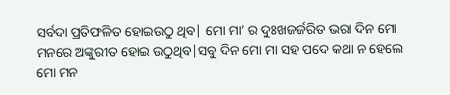ସର୍ବଦା ପ୍ରତିଫଳିତ ହୋଇଉଠୁ ଥିବ| ମୋ ମା’ ର ଦୁଃଖଜର୍ଜରିତ ଭରା ଦିନ ମୋ ମନରେ ଅଙ୍କୁରୀତ ହୋଇ ଉଠୁଥିବ|ସବୁ ଦିନ ମୋ ମା ସହ ପଦେ କଥା ନ ହେଲେ ମୋ ମନ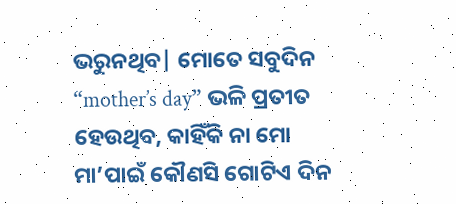ଭରୁନଥିବ| ମୋତେ ସବୁଦିନ “mother’s day” ଭଳି ପ୍ରତୀତ ହେଉଥିବ, କାହିଁକି ନା ମୋ ମା’ପାଇଁ କୌଣସି ଗୋଟିଏ ଦିନ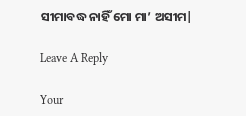ସୀମାବଦ୍ଧ ନାହିଁ ମୋ ମା’ ଅସୀମ|

Leave A Reply

Your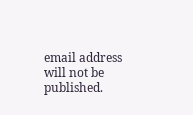email address will not be published.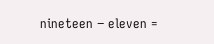nineteen − eleven =